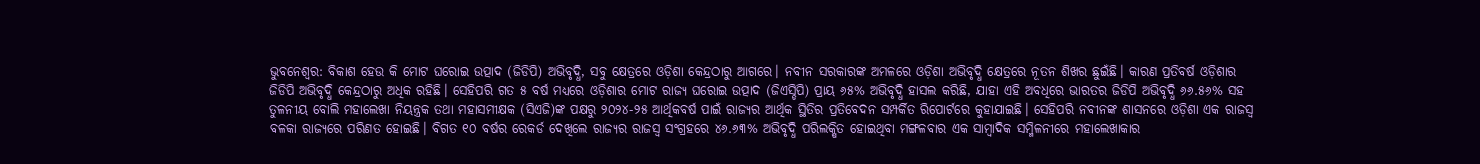ଭୁବନେଶ୍ବର: ବିକାଶ ହେଉ କି ମୋଟ ଘରୋଇ ଉତ୍ପାଦ (ଜିଡିପି) ଅଭିବୃଦ୍ଧି, ସବୁ କ୍ଷେତ୍ରରେ ଓଡ଼ିଶା କେନ୍ଦ୍ରଠାରୁ ଆଗରେ। ନବୀନ ସରକାରଙ୍କ ଅମଳରେ ଓଡ଼ିଶା ଅଭିବୃଦ୍ଧି କ୍ଷେତ୍ରରେ ନୂତନ ଶିଖର ଛୁଇଁଛି। କାରଣ ପ୍ରତିବର୍ଷ ଓଡ଼ିଶାର ଜିଡିପି ଅଭିବୃଦ୍ଧି କେନ୍ଦ୍ରଠାରୁ ଅଧିକ ରହିଛି। ସେହିପରି ଗତ ୫ ବର୍ଷ ମଧ୍ୟରେ ଓଡ଼ିଶାର ମୋଟ ରାଜ୍ୟ ଘରୋଇ ଉତ୍ପାଦ (ଜିଏସ୍ଡିପି) ପ୍ରାୟ ୬୫% ଅଭିବୃଦ୍ଧି ହାସଲ କରିଛି, ଯାହା ଏହି ଅବଧିରେ ଭାରତର ଜିଡିପି ଅଭିବୃଦ୍ଧି ୬୬.୫୬% ସହ ତୁଳନୀୟ ବୋଲି ମହାଲେଖା ନିୟନ୍ତ୍ରକ ତଥା ମହାସମୀକ୍ଷକ (ସିଏଜି)ଙ୍କ ପକ୍ଷରୁ ୨୦୨୪-୨୫ ଆର୍ଥିକବର୍ଷ ପାଇଁ ରାଜ୍ୟର ଆର୍ଥିକ ସ୍ଥିତିର ପ୍ରତିବେଦନ ସମ୍ପର୍କିତ ରିପୋର୍ଟରେ କୁହାଯାଇଛି। ସେହିପରି ନବୀନଙ୍କ ଶାସନରେ ଓଡ଼ିଶା ଏକ ରାଜସ୍ବ ବଳକା ରାଜ୍ୟରେ ପରିଣତ ହୋଇଛି। ବିଗତ ୧୦ ବର୍ଷର ରେକର୍ଡ ଦେଖିଲେ ରାଜ୍ୟର ରାଜସ୍ବ ସଂଗ୍ରହରେ ୪୬.୬୩% ଅଭିବୃଦ୍ଧି ପରିଲକ୍ଷିତ ହୋଇଥିବା ମଙ୍ଗଳବାର ଏକ ସାମ୍ବାଦିକ ସମ୍ମିଳନୀରେ ମହାଲେଖାକାର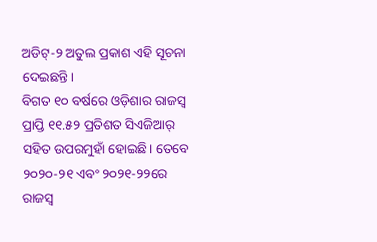ଅଡିଟ୍-୨ ଅତୁଲ ପ୍ରକାଶ ଏହି ସୂଚନା ଦେଇଛନ୍ତି।
ବିଗତ ୧୦ ବର୍ଷରେ ଓଡ଼ିଶାର ରାଜସ୍ବ ପ୍ରାପ୍ତି ୧୧.୫୨ ପ୍ରତିଶତ ସିଏଜିଆର୍ ସହିତ ଉପରମୁହାଁ ହୋଇଛି। ତେବେ ୨୦୨୦-୨୧ ଏବଂ ୨୦୨୧-୨୨ରେ ରାଜସ୍ବ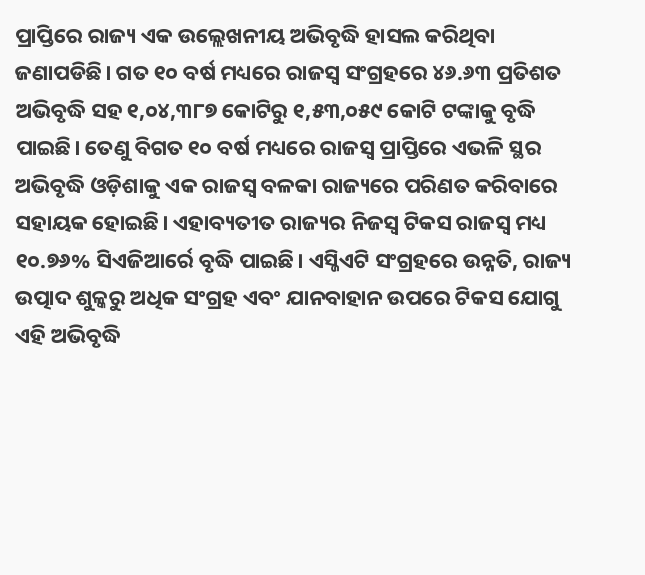ପ୍ରାପ୍ତିରେ ରାଜ୍ୟ ଏକ ଉଲ୍ଲେଖନୀୟ ଅଭିବୃଦ୍ଧି ହାସଲ କରିଥିବା ଜଣାପଡିଛି। ଗତ ୧୦ ବର୍ଷ ମଧ୍ୟରେ ରାଜସ୍ବ ସଂଗ୍ରହରେ ୪୬.୬୩ ପ୍ରତିଶତ ଅଭିବୃଦ୍ଧି ସହ ୧,୦୪,୩୮୭ କୋଟିରୁ ୧,୫୩,୦୫୯ କୋଟି ଟଙ୍କାକୁ ବୃଦ୍ଧି ପାଇଛି। ତେଣୁ ବିଗତ ୧୦ ବର୍ଷ ମଧ୍ୟରେ ରାଜସ୍ବ ପ୍ରାପ୍ତିରେ ଏଭଳି ସ୍ଥର ଅଭିବୃଦ୍ଧି ଓଡ଼ିଶାକୁ ଏକ ରାଜସ୍ବ ବଳକା ରାଜ୍ୟରେ ପରିଣତ କରିବାରେ ସହାୟକ ହୋଇଛି। ଏହାବ୍ୟତୀତ ରାଜ୍ୟର ନିଜସ୍ବ ଟିକସ ରାଜସ୍ବ ମଧ୍ୟ ୧୦.୭୬% ସିଏଜିଆର୍ରେ ବୃଦ୍ଧି ପାଇଛି। ଏସ୍ଜିଏଟି ସଂଗ୍ରହରେ ଉନ୍ନତି, ରାଜ୍ୟ ଉତ୍ପାଦ ଶୁଳ୍କରୁ ଅଧିକ ସଂଗ୍ରହ ଏବଂ ଯାନବାହାନ ଉପରେ ଟିକସ ଯୋଗୁ ଏହି ଅଭିବୃଦ୍ଧି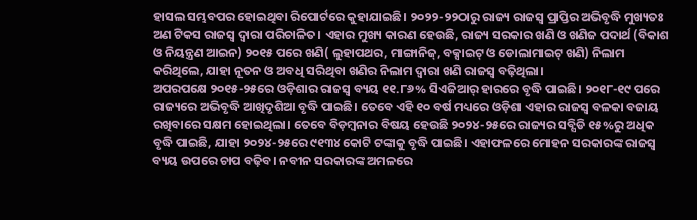ହାସଲ ସମ୍ଭବପର ହୋଇଥିବା ରିପୋର୍ଟରେ କୁହାଯାଇଛି। ୨୦୨୨-୨୨ଠାରୁ ରାଜ୍ୟ ରାଜସ୍ବ ପ୍ରାପ୍ତିର ଅଭିବୃଦ୍ଧି ମୁଖ୍ୟତଃ ଅଣ ଟିକସ ରାଜସ୍ବ ଦ୍ବାରା ପରିଚାଳିତ। ଏହାର ମୁଖ୍ୟ କାରଣ ହେଉଛି, ରାଜ୍ୟ ସରକାର ଖଣି ଓ ଖଣିଜ ପଦାର୍ଥ (ବିକାଶ ଓ ନିୟନ୍ତ୍ରଣ ଆଇନ) ୨୦୧୫ ପରେ ଖଣି( ଲୁହାପଥର, ମାଙ୍ଗାନିଜ୍, ବକ୍ସାଇଟ୍ ଓ ଡୋଲାମାଇଟ୍ ଖଣି) ନିଲାମ କରିଥିଲେ, ଯାହା ନୂତନ ଓ ଅବଧି ସରିଥିବା ଖଣିର ନିଲାମ ଦ୍ବାରା ଖଣି ରାଜସ୍ବ ବଢ଼ିଥିଲା।
ଅପରପକ୍ଷେ ୨୦୧୫-୨୫ରେ ଓଡ଼ିଶାର ରାଜସ୍ବ ବ୍ୟୟ ୧୧.୮୬% ସିଏଜିଆର୍ ହାରରେ ବୃଦ୍ଧି ପାଇଛି। ୨୦୧୮-୧୯ ପରେ ରାଜ୍ୟରେ ଅଭିବୃଦ୍ଧି ଆଖିଦୃଶିଆ ବୃଦ୍ଧି ପାଇଛି। ତେବେ ଏହି ୧୦ ବର୍ଷ ମଧ୍ୟରେ ଓଡ଼ିଶା ଏହାର ରାଜସ୍ବ ବଳକା ବଜାୟ ରଖିବାରେ ସକ୍ଷମ ହୋଇଥିଲା। ତେବେ ବିଡ଼ମ୍ବନାର ବିଷୟ ହେଉଛି ୨୦୨୪-୨୫ରେ ରାଜ୍ୟର ସବ୍ସିଡି ୧୫%ରୁ ଅଧିକ ବୃଦ୍ଧି ପାଇଛି, ଯାହା ୨୦୨୪-୨୫ରେ ୯୧୩୪ କୋଟି ଟଙ୍କାକୁ ବୃଦ୍ଧି ପାଇଛି। ଏହାଫଳରେ ମୋହନ ସରକାରଙ୍କ ରାଜସ୍ବ ବ୍ୟୟ ଉପରେ ଚାପ ବଢ଼ିବ। ନବୀନ ସରକାରଙ୍କ ଅମଳରେ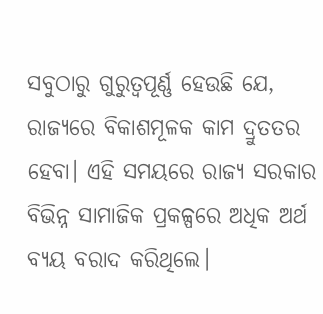ସବୁଠାରୁ ଗୁରୁତ୍ବପୂର୍ଣ୍ଣ ହେଉଛି ଯେ, ରାଜ୍ୟରେ ବିକାଶମୂଳକ କାମ ଦ୍ରୁତତର ହେବା। ଏହି ସମୟରେ ରାଜ୍ୟ ସରକାର ବିଭିନ୍ନ ସାମାଜିକ ପ୍ରକଳ୍ପରେ ଅଧିକ ଅର୍ଥ ବ୍ୟୟ ବରାଦ କରିଥିଲେ।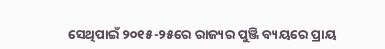ସେଥିପାଇଁ ୨୦୧୫-୨୫ରେ ରାଜ୍ୟର ପୁଞ୍ଜି ବ୍ୟୟରେ ପ୍ରାୟ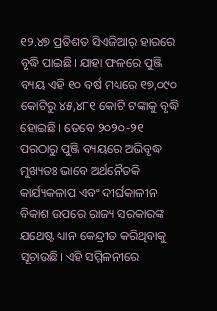୧୨.୪୭ ପ୍ରତିଶତ ସିଏଜିଆର୍ ହାରରେ ବୃଦ୍ଧି ପାଇଛି। ଯାହା ଫଳରେ ପୁଞ୍ଜି ବ୍ୟୟ ଏହି ୧୦ ବର୍ଷ ମଧ୍ୟରେ ୧୭,୦୯୦ କୋଟିରୁ ୪୫,୪୮୧ କୋଟି ଟଙ୍କାକୁ ବୃଦ୍ଧି ହୋଇଛି। ତେବେ ୨୦୨୦-୨୧ ପରଠାରୁ ପୁଞ୍ଜି ବ୍ୟୟରେ ଅଭିବୃଦ୍ଧ ମୁଖ୍ୟତଃ ଭାବେ ଅର୍ଥନୈତକି କାର୍ଯ୍ୟକଳାପ ଏବଂ ଦୀର୍ଘକାଳୀନ ବିକାଶ ଉପରେ ରାଜ୍ୟ ସରକାରଙ୍କ ଯଥେଷ୍ଟ ଧ୍ୟାନ କେନ୍ଦ୍ରୀତ କରିଥିବାକୁ ସୂଚାଉଛି। ଏହି ସମ୍ମିଳନୀରେ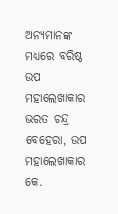ଅନ୍ୟମାନଙ୍କ ମଧ୍ୟରେ ବରିଷ୍ଠ ଉପ ମହାଲେଖାକାର ଭରତ ଚନ୍ଦ୍ର ବେହେରା, ଉପ ମହାଲେଖାକାର କେ.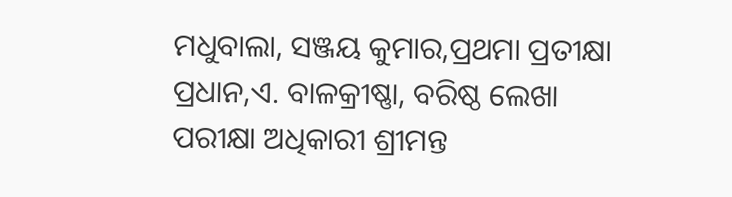ମଧୁବାଲା, ସଞ୍ଜୟ କୁମାର,ପ୍ରଥମା ପ୍ରତୀକ୍ଷା ପ୍ରଧାନ,ଏ. ବାଳକ୍ରୀଷ୍ଣା, ବରିଷ୍ଠ ଲେଖା ପରୀକ୍ଷା ଅଧିକାରୀ ଶ୍ରୀମନ୍ତ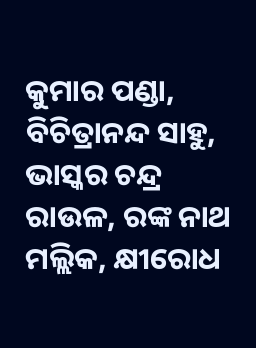କୁମାର ପଣ୍ଡା, ବିଚିତ୍ରାନନ୍ଦ ସାହୁ, ଭାସ୍କର ଚନ୍ଦ୍ର ରାଉଳ, ରଙ୍କ ନାଥ ମଲ୍ଲିକ, କ୍ଷୀରୋଧ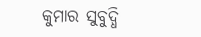କୁମାର ସୁବୁଦ୍ଧି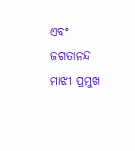ଏବଂ ଜଗତାନନ୍ଦ ମାଝୀ ପ୍ରମୁଖ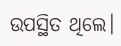ଉପସ୍ଥିତ ଥିଲେ।